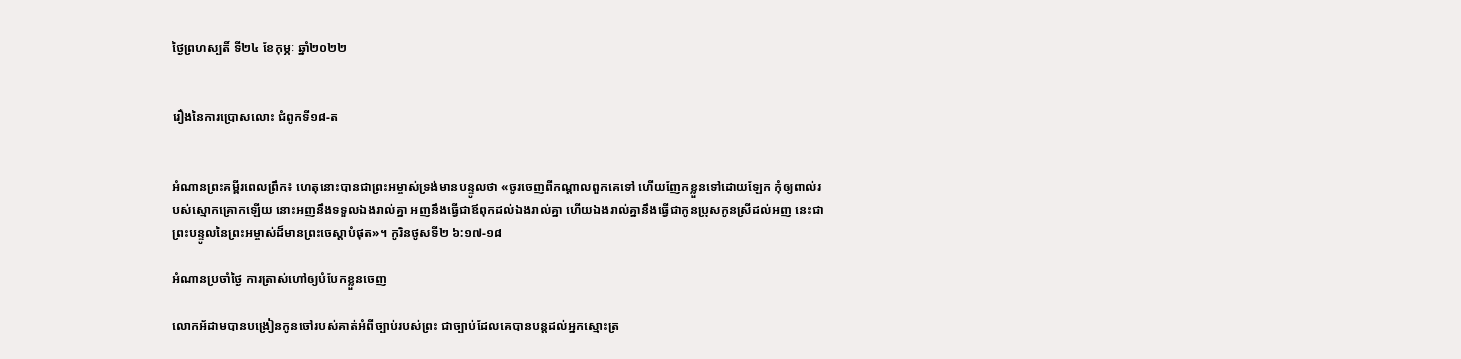ថ្ងៃព្រហស្បតិ៍ ទី២៤ ខែកុម្ភៈ ឆ្នាំ២០២២


រឿងនៃការប្រោសលោះ ជំពូកទី១៨-ត


អំណានព្រះគម្ពីរពេលព្រឹក៖ ហេតុនោះបានជាព្រះអម្ចាស់ទ្រង់មានបន្ទូលថា «ចូរចេញពីកណ្តាលពួកគេទៅ ហើយញែកខ្លួនទៅដោយឡែក កុំឲ្យពាល់របស់ស្មោកគ្រោកឡើយ នោះអញនឹងទទួលឯងរាល់គ្នា អញនឹងធ្វើជាឪពុកដល់ឯងរាល់គ្នា ហើយឯងរាល់គ្នានឹងធ្វើជាកូនប្រុសកូនស្រីដល់អញ នេះជាព្រះបន្ទូលនៃព្រះអម្ចាស់ដ៏មានព្រះចេស្តាបំផុត»។ កូរិនថូសទី២ ៦:១៧-១៨

អំណានប្រចាំថ្ងៃ ការត្រាស់ហៅឲ្យបំបែកខ្លួនចេញ

លោកអ័ដាមបានបង្រៀនកូនចៅរបស់គាត់អំពីច្បាប់របស់ព្រះ ជាច្បាប់ដែលគេបានបន្តដល់អ្នកស្មោះត្រ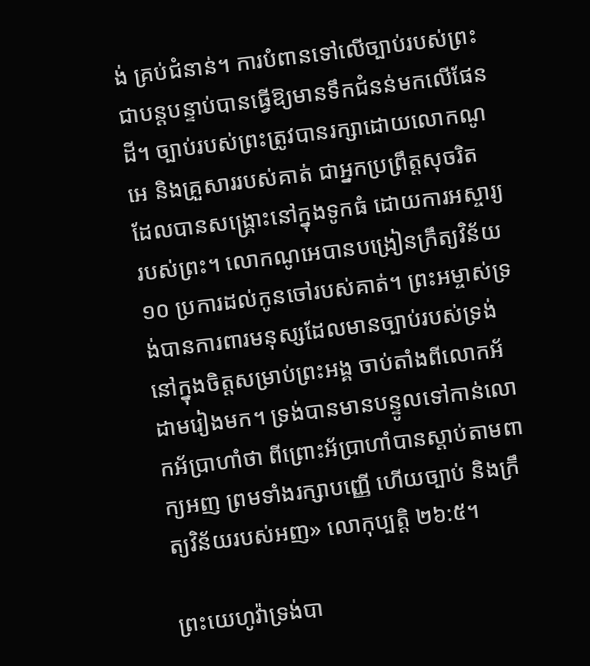ង់ គ្រប់ជំនាន់។ ការបំពានទៅលើច្បាប់របស់ព្រះជាបន្តបន្ទាប់បានធ្វើឱ្យមានទឹកជំនន់មកលើផែនដី។ ច្បាប់របស់ព្រះត្រូវបានរក្សាដោយលោកណូអេ និងគ្រួសាររបស់គាត់ ជាអ្នកប្រព្រឹត្តសុចរិត ដែលបានសង្គ្រោះនៅក្នុងទូកធំ ដោយការអស្ចារ្យរបស់ព្រះ។ លោកណូអេបានបង្រៀនក្រឹត្យវិន័យ ១០ ប្រការដល់កូនចៅរបស់គាត់។ ព្រះអម្ចាស់ទ្រង់បានការពារមនុស្សដែលមានច្បាប់របស់ទ្រង់នៅក្នុងចិត្តសម្រាប់ព្រះអង្គ ចាប់តាំងពីលោកអ័ដាមរៀងមក។ ទ្រង់បានមានបន្ទូលទៅកាន់លោកអ័ប្រាហាំថា ពីព្រោះអ័ប្រាហាំបានស្តាប់តាមពាក្យអញ ព្រមទាំងរក្សាបញ្ញើ ហើយច្បាប់ និងក្រឹត្យវិន័យរបស់អញ» លោកុប្បត្តិ ២៦:៥។

ព្រះយេហូវ៉ាទ្រង់បា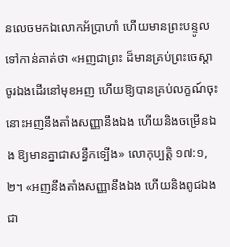នលេចមកឯលោកអ័ប្រាហាំ ហើយមានព្រះបន្ទូលទៅកាន់គាត់ថា «អញជាព្រះ ដ៏មានគ្រប់ព្រះចេស្តា ចូរឯងដើរនៅមុខអញ ហើយឱ្យបានគ្រប់លក្ខណ៍ចុះ នោះអញនឹងតាំងសញ្ញានឹងឯង ហើយនិងចម្រើនឯង ឱ្យមានគ្នាជាសន្ធឹកទ្បើង» លោកុប្បត្តិ ១៧:១, ២។ «អញនឹងតាំងសញ្ញានឹងឯង ហើយនិងពូជឯងជា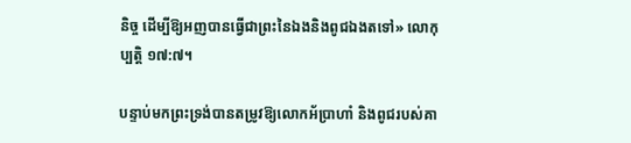និច្ច ដើម្បីឱ្យអញបានធ្វើជាព្រះនៃឯងនិងពូជឯងតទៅ» លោកុប្បត្តិ ១៧:៧។

បន្ទាប់មកព្រះទ្រង់បានតម្រូវឱ្យលោកអ័ប្រាហាំ និងពូជរបស់គា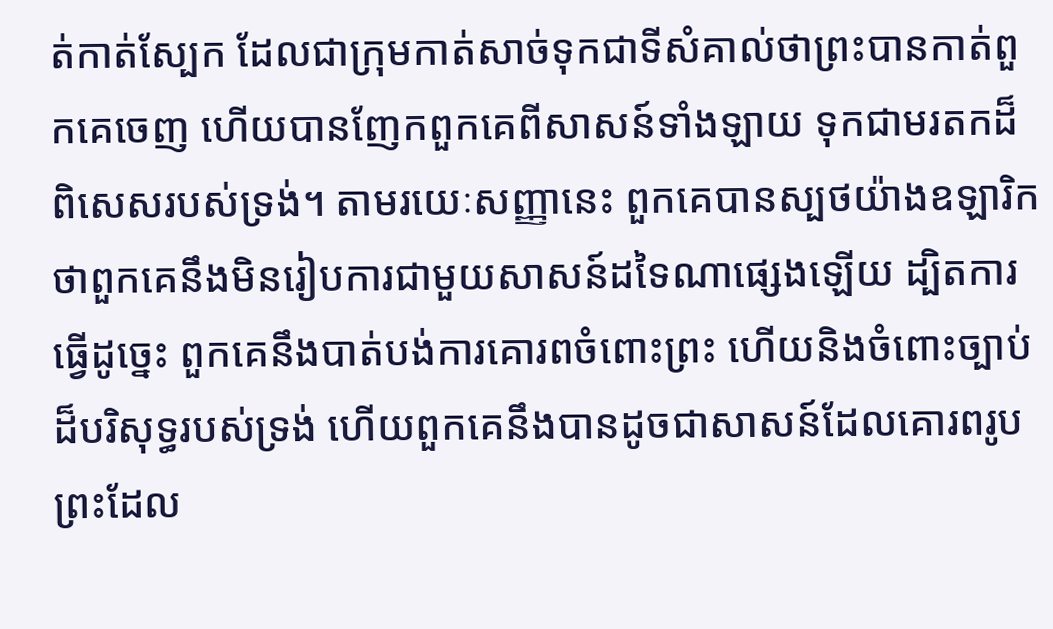ត់កាត់ស្បែក ដែលជាក្រុមកាត់សាច់ទុកជាទីសំគាល់ថាព្រះបានកាត់ពួកគេចេញ ហើយបានញែកពួកគេពីសាសន៍ទាំងឡាយ ទុកជាមរតកដ៏ពិសេសរបស់ទ្រង់។ តាមរយេៈសញ្ញានេះ ពួកគេបានស្បថយ៉ាងឧឡារិកថាពួកគេនឹងមិនរៀបការជាមួយសាសន៍ដទៃណាផ្សេងឡើយ ដ្បិតការធ្វើដូច្នេះ ពួកគេនឹងបាត់បង់ការគោរពចំពោះព្រះ ហើយនិងចំពោះច្បាប់ដ៏បរិសុទ្ធរបស់ទ្រង់ ហើយពួកគេនឹងបានដូចជាសាសន៍ដែលគោរពរូបព្រះដែល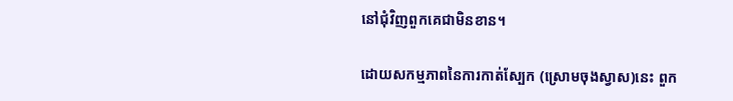នៅជុំវិញពួកគេជាមិនខាន។

ដោយសកម្មភាពនៃការកាត់ស្បែក (ស្រោមចុងស្វាស)នេះ ពួក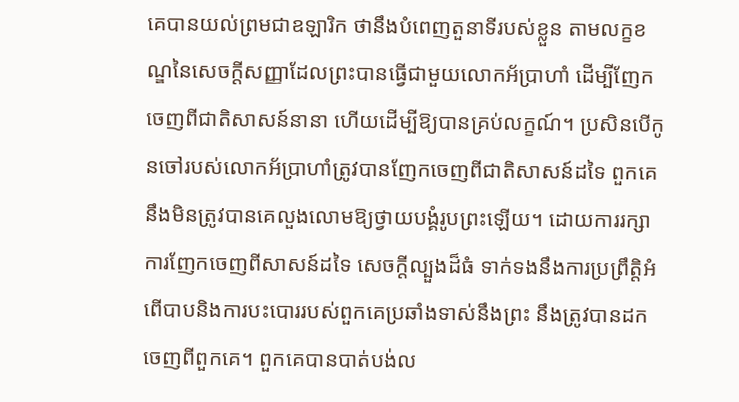គេបានយល់ព្រមជាឧឡារិក ថានឹងបំពេញតួនាទីរបស់ខ្លួន តាមលក្ខខណ្ឌនៃសេចក្តីសញ្ញាដែលព្រះបានធ្វើជាមួយលោកអ័ប្រាហាំ ដើម្បីញែកចេញពីជាតិសាសន៍នានា ហើយដើម្បីឱ្យបានគ្រប់លក្ខណ៍។ ប្រសិនបើកូនចៅរបស់លោកអ័ប្រាហាំត្រូវបានញែកចេញពីជាតិសាសន៍ដទៃ ពួកគេនឹងមិនត្រូវបានគេលួងលោមឱ្យថ្វាយបង្គំរូបព្រះឡើយ។ ដោយការរក្សាការញែកចេញពីសាសន៍ដទៃ សេចក្តីល្បួងដ៏ធំ ទាក់ទងនឹងការប្រព្រឹត្តិអំពើបាបនិងការបះបោររបស់ពួកគេប្រឆាំងទាស់នឹងព្រះ នឹងត្រូវបានដកចេញពីពួកគេ។ ពួកគេបានបាត់បង់ល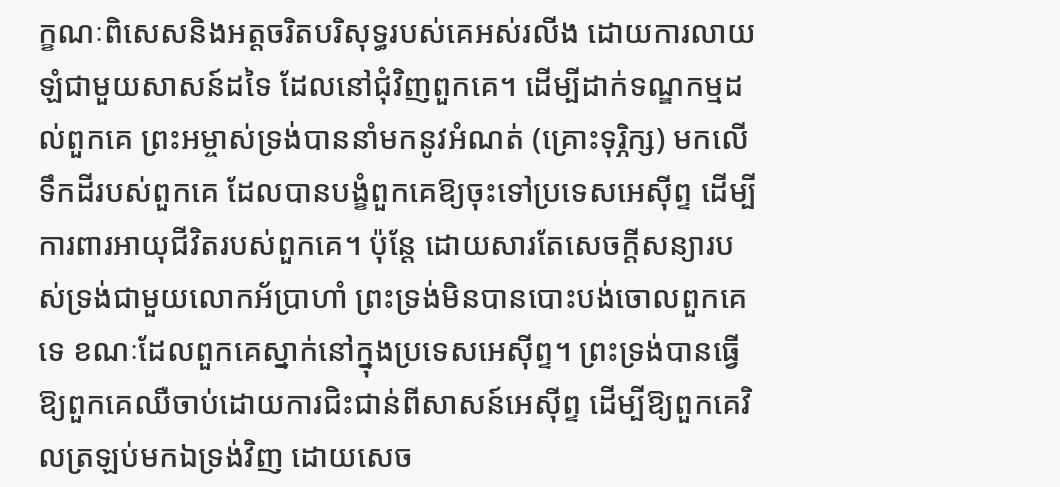ក្ខណៈពិសេសនិងអត្តចរិតបរិសុទ្ធរបស់គេអស់រលីង ដោយការលាយឡំជាមួយសាសន៍ដទៃ ដែលនៅជុំវិញពួកគេ។ ដើម្បីដាក់ទណ្ឌកម្មដល់ពួកគេ ព្រះអម្ចាស់ទ្រង់បាននាំមកនូវអំណត់ (គ្រោះទុរ្ភិក្ស) មកលើទឹកដីរបស់ពួកគេ ដែលបានបង្ខំពួកគេឱ្យចុះទៅប្រទេសអេស៊ីព្ទ ដើម្បីការពារអាយុជីវិតរបស់ពួកគេ។ ប៉ុន្តែ ដោយសារតែសេចក្តីសន្យារបស់ទ្រង់ជាមួយលោកអ័ប្រាហាំ ព្រះទ្រង់មិនបានបោះបង់ចោលពួកគេទេ ខណៈដែលពួកគេស្នាក់នៅក្នុងប្រទេសអេស៊ីព្ទ។ ព្រះទ្រង់បានធ្វើឱ្យពួកគេឈឺចាប់ដោយការជិះជាន់ពីសាសន៍អេស៊ីព្ទ ដើម្បីឱ្យពួកគេវិលត្រឡប់មកឯទ្រង់វិញ ដោយសេច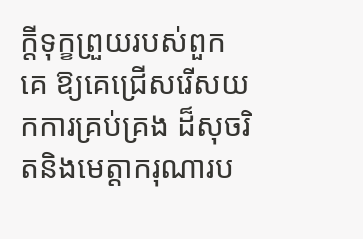ក្តីទុក្ខព្រួយរបស់ពួកគេ ឱ្យគេជ្រើសរើសយកការគ្រប់គ្រង ដ៏សុចរិតនិងមេត្តាករុណារប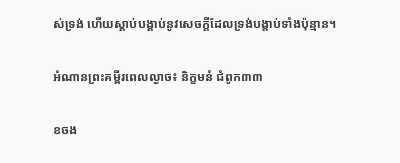ស់ទ្រង់ ហើយស្តាប់បង្គាប់នូវសេចក្តីដែលទ្រង់បង្គាប់ទាំងប៉ុន្មាន។

អំណានព្រះគម្ពីរពេលល្ងាច៖ និក្ខមនំ ជំពូក៣៣

ខចង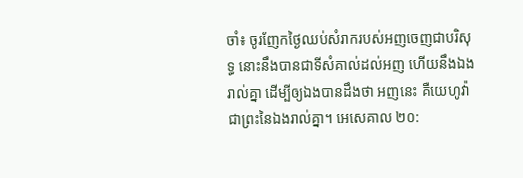ចាំ៖ ចូរញែកថ្ងៃឈប់សំរាករបស់អញចេញជាបរិសុទ្ធ នោះនឹងបានជាទីសំគាល់ដល់អញ ហើយនឹងឯងរាល់គ្នា ដើម្បីឲ្យឯងបានដឹងថា អញនេះ គឺយេហូវ៉ា ជាព្រះនៃឯងរាល់គ្នា។ អេសេគាល ២០: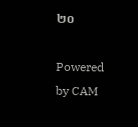២០

Powered by CAM